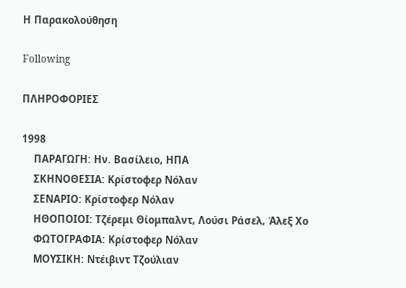Η Παρακολούθηση

Following

ΠΛΗΡΟΦΟΡΙΕΣ

1998
    ΠΑΡΑΓΩΓΗ: Ην. Βασίλειο, ΗΠΑ
    ΣΚΗΝΟΘΕΣΙΑ: Κρίστοφερ Νόλαν
    ΣΕΝΑΡΙΟ: Κρίστοφερ Νόλαν
    ΗΘΟΠΟΙΟΙ: Τζέρεμι Θίομπαλντ, Λούσι Ράσελ, Άλεξ Χο
    ΦΩΤΟΓΡΑΦΙΑ: Κρίστοφερ Νόλαν
    ΜΟΥΣΙΚΗ: Ντέιβιντ Τζούλιαν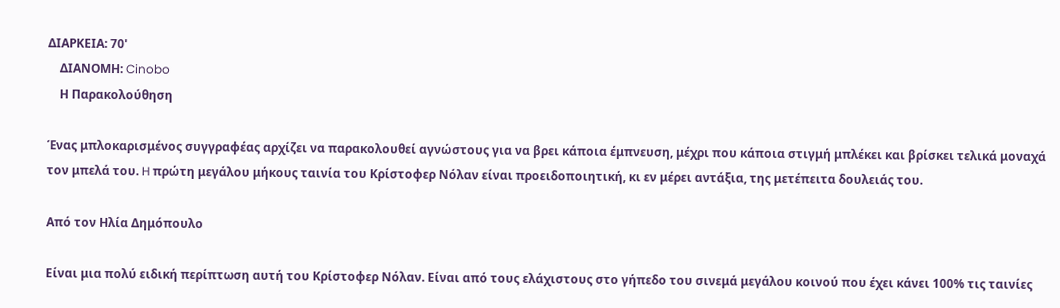ΔΙΑΡΚΕΙΑ: 70'
    ΔΙΑΝΟΜΗ: Cinobo
    Η Παρακολούθηση

Ένας μπλοκαρισμένος συγγραφέας αρχίζει να παρακολουθεί αγνώστους για να βρει κάποια έμπνευση, μέχρι που κάποια στιγμή μπλέκει και βρίσκει τελικά μοναχά τον μπελά του. H πρώτη μεγάλου μήκους ταινία του Κρίστοφερ Νόλαν είναι προειδοποιητική, κι εν μέρει αντάξια, της μετέπειτα δουλειάς του.

Από τον Ηλία Δημόπουλο

Είναι μια πολύ ειδική περίπτωση αυτή του Κρίστοφερ Νόλαν. Είναι από τους ελάχιστους στο γήπεδο του σινεμά μεγάλου κοινού που έχει κάνει 100% τις ταινίες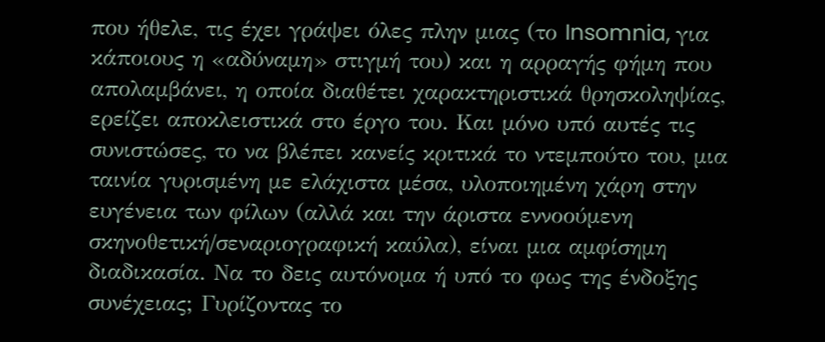που ήθελε, τις έχει γράψει όλες πλην μιας (το Insomnia, για κάποιους η «αδύναμη» στιγμή του) και η αρραγής φήμη που απολαμβάνει, η οποία διαθέτει χαρακτηριστικά θρησκοληψίας, ερείζει αποκλειστικά στο έργο του. Και μόνο υπό αυτές τις συνιστώσες, το να βλέπει κανείς κριτικά το ντεμπούτο του, μια ταινία γυρισμένη με ελάχιστα μέσα, υλοποιημένη χάρη στην ευγένεια των φίλων (αλλά και την άριστα εννοούμενη σκηνοθετική/σεναριογραφική καύλα), είναι μια αμφίσημη διαδικασία. Να το δεις αυτόνομα ή υπό το φως της ένδοξης συνέχειας; Γυρίζοντας το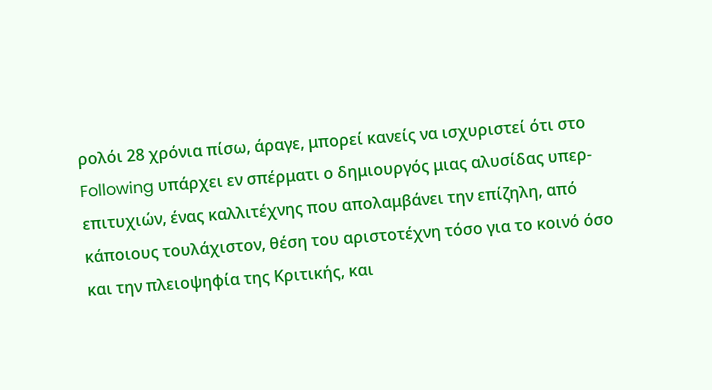ρολόι 28 χρόνια πίσω, άραγε, μπορεί κανείς να ισχυριστεί ότι στο Following υπάρχει εν σπέρματι ο δημιουργός μιας αλυσίδας υπερ-επιτυχιών, ένας καλλιτέχνης που απολαμβάνει την επίζηλη, από κάποιους τουλάχιστον, θέση του αριστοτέχνη τόσο για το κοινό όσο και την πλειοψηφία της Κριτικής, και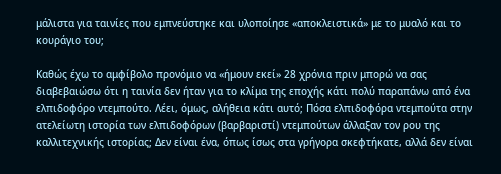μάλιστα για ταινίες που εμπνεύστηκε και υλοποίησε «αποκλειστικά» με το μυαλό και το κουράγιο του;

Καθώς έχω το αμφίβολο προνόμιο να «ήμουν εκεί» 28 χρόνια πριν μπορώ να σας διαβεβαιώσω ότι η ταινία δεν ήταν για το κλίμα της εποχής κάτι πολύ παραπάνω από ένα ελπιδοφόρο ντεμπούτο. Λέει, όμως, αλήθεια κάτι αυτό; Πόσα ελπιδοφόρα ντεμπούτα στην ατελείωτη ιστορία των ελπιδοφόρων (βαρβαριστί) ντεμπούτων άλλαξαν τον ρου της καλλιτεχνικής ιστορίας; Δεν είναι ένα, όπως ίσως στα γρήγορα σκεφτήκατε, αλλά δεν είναι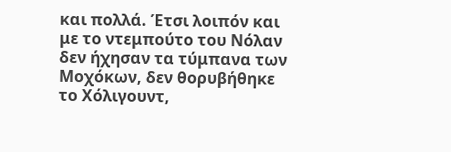και πολλά. Έτσι λοιπόν και με το ντεμπούτο του Νόλαν δεν ήχησαν τα τύμπανα των Μοχόκων, δεν θορυβήθηκε το Χόλιγουντ,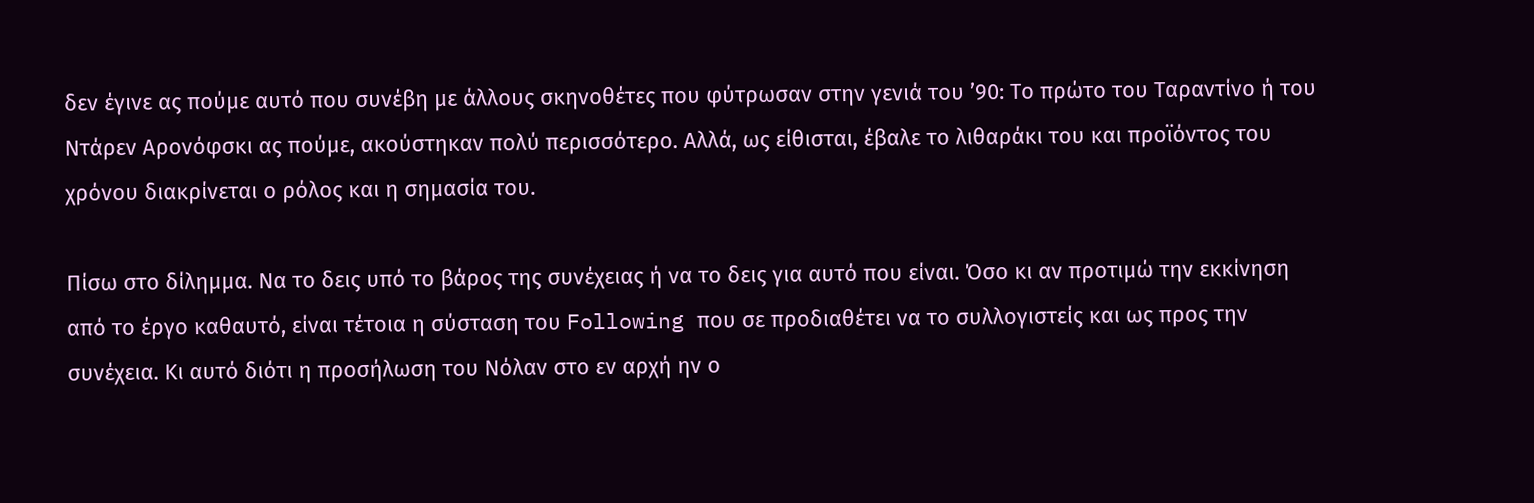δεν έγινε ας πούμε αυτό που συνέβη με άλλους σκηνοθέτες που φύτρωσαν στην γενιά του ’90: Το πρώτο του Ταραντίνο ή του Ντάρεν Αρονόφσκι ας πούμε, ακούστηκαν πολύ περισσότερο. Αλλά, ως είθισται, έβαλε το λιθαράκι του και προϊόντος του χρόνου διακρίνεται ο ρόλος και η σημασία του.

Πίσω στο δίλημμα. Να το δεις υπό το βάρος της συνέχειας ή να το δεις για αυτό που είναι. Όσο κι αν προτιμώ την εκκίνηση από το έργο καθαυτό, είναι τέτοια η σύσταση του Following που σε προδιαθέτει να το συλλογιστείς και ως προς την συνέχεια. Κι αυτό διότι η προσήλωση του Νόλαν στο εν αρχή ην ο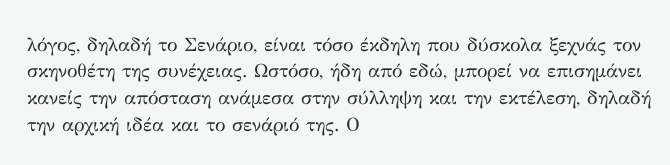λόγος, δηλαδή το Σενάριο, είναι τόσο έκδηλη που δύσκολα ξεχνάς τον σκηνοθέτη της συνέχειας. Ωστόσο, ήδη από εδώ, μπορεί να επισημάνει κανείς την απόσταση ανάμεσα στην σύλληψη και την εκτέλεση, δηλαδή την αρχική ιδέα και το σενάριό της. Ο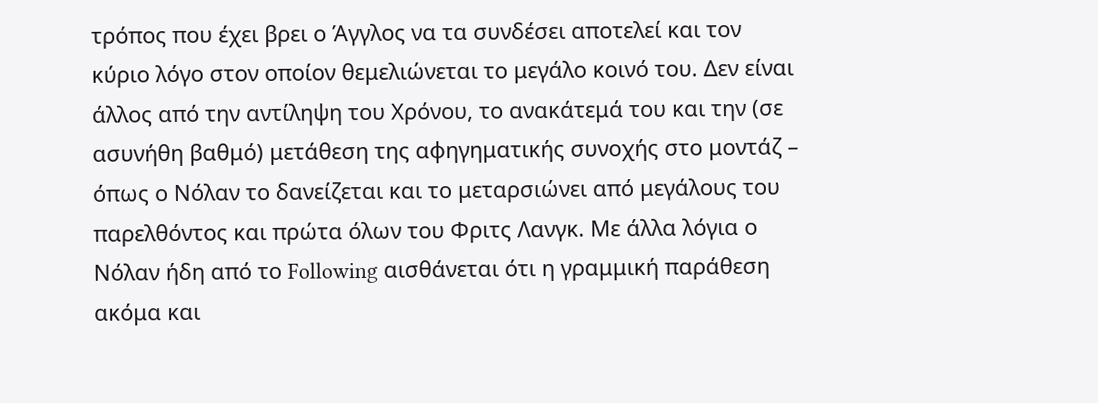τρόπος που έχει βρει ο Άγγλος να τα συνδέσει αποτελεί και τον κύριο λόγο στον οποίον θεμελιώνεται το μεγάλο κοινό του. Δεν είναι άλλος από την αντίληψη του Χρόνου, το ανακάτεμά του και την (σε ασυνήθη βαθμό) μετάθεση της αφηγηματικής συνοχής στο μοντάζ – όπως ο Νόλαν το δανείζεται και το μεταρσιώνει από μεγάλους του παρελθόντος και πρώτα όλων του Φριτς Λανγκ. Με άλλα λόγια ο Νόλαν ήδη από το Following αισθάνεται ότι η γραμμική παράθεση ακόμα και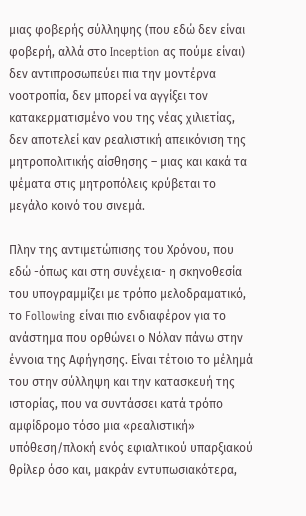μιας φοβερής σύλληψης (που εδώ δεν είναι φοβερή, αλλά στο Inception ας πούμε είναι) δεν αντιπροσωπεύει πια την μοντέρνα νοοτροπία, δεν μπορεί να αγγίξει τον κατακερματισμένο νου της νέας χιλιετίας, δεν αποτελεί καν ρεαλιστική απεικόνιση της μητροπολιτικής αίσθησης – μιας και κακά τα ψέματα στις μητροπόλεις κρύβεται το μεγάλο κοινό του σινεμά.

Πλην της αντιμετώπισης του Χρόνου, που εδώ -όπως και στη συνέχεια- η σκηνοθεσία του υπογραμμίζει με τρόπο μελοδραματικό, το Following είναι πιο ενδιαφέρον για το ανάστημα που ορθώνει ο Νόλαν πάνω στην έννοια της Αφήγησης. Είναι τέτοιο το μέλημά του στην σύλληψη και την κατασκευή της ιστορίας, που να συντάσσει κατά τρόπο αμφίδρομο τόσο μια «ρεαλιστική» υπόθεση/πλοκή ενός εφιαλτικού υπαρξιακού θρίλερ όσο και, μακράν εντυπωσιακότερα,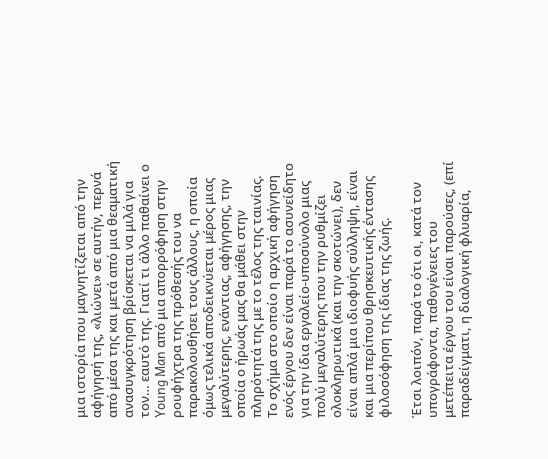μια ιστορία που μαγνητίζεται από την αφήγησή της, «λιώνει» σε αυτήν, περνά από μέσα της και μετά από μια θεαματική ανασυγκρότηση βρίσκεται να μιλά για τον… εαυτό της. Γιατί τι άλλο παθαίνει ο Young Man από μια απορρόφηση στην ρουφήχτρα της πρόθεσής του να παρακολουθήσει τους άλλους, η οποία όμως τελικά αποδεικνύεται μέρος μιας μεγαλύτερης, ενάντιας, αφήγησης, την οποία ο ήρωάς μας θα μάθει στην πληρότητά της με το τέλος της ταινίας. Το σχήμα στο οποίο η αρχική αφήγηση ενός έργου δεν είναι παρά το ασυνείδητο για την ίδια εργαλείο-υποσύνολο μιας πολύ μεγαλύτερης που την ρυθμίζει ολοκληρωτικά (και την σκοτώνει), δεν είναι απλά μια ιδιοφυής σύλληψη, είναι και μια περίπου θρησκευτικής έντασης φιλοσόφηση της ίδιας της ζωής.

Έτσι λοιπόν, παρά το ότι οι, κατά τον υπογράφοντα, παθογένειες του μετέπειτα έργου του είναι παρούσες, (επί παραδείγματι, η διαλογική φλυαρία,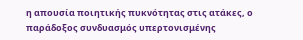η απουσία ποιητικής πυκνότητας στις ατάκες, ο παράδοξος συνδυασμός υπερτονισμένης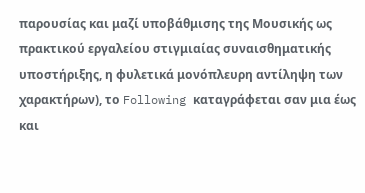παρουσίας και μαζί υποβάθμισης της Μουσικής ως πρακτικού εργαλείου στιγμιαίας συναισθηματικής υποστήριξης, η φυλετικά μονόπλευρη αντίληψη των χαρακτήρων), το Following καταγράφεται σαν μια έως και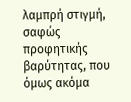λαμπρή στιγμή, σαφώς προφητικής βαρύτητας, που όμως ακόμα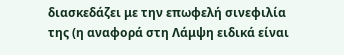διασκεδάζει με την επωφελή σινεφιλία της (η αναφορά στη Λάμψη ειδικά είναι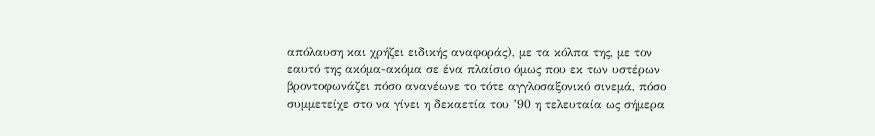απόλαυση και χρήζει ειδικής αναφοράς), με τα κόλπα της, με τον εαυτό της ακόμα-ακόμα σε ένα πλαίσιο όμως που εκ των υστέρων βροντοφωνάζει πόσο ανανέωνε το τότε αγγλοσαξονικό σινεμά, πόσο συμμετείχε στο να γίνει η δεκαετία του ’90 η τελευταία ως σήμερα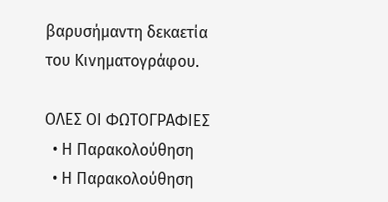βαρυσήμαντη δεκαετία του Κινηματογράφου.

ΟΛΕΣ ΟΙ ΦΩΤΟΓΡΑΦΙΕΣ
  • Η Παρακολούθηση
  • Η Παρακολούθηση